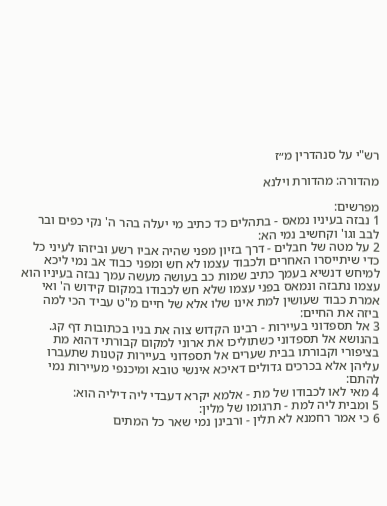רש"י על סנהדרין מ״ז

מהדורה: מהדורת וילנא

מפרשים:
1 נבזה בעיניו נמאס - בתהלים כד כתיב מי יעלה בהר ה' נקי כפים ובר לבב וגו' וקחשיב נמי הא:
2 על מטה של חבלים - דרך בזיון מפני שהיה אביו רשע וביזהו לעיני כל כדי שיתייסרו האחרים ולכבוד עצמו לא חש ומפני כבוד אב נמי ליכא למיחש דנשיא בעמך כתיב שמות כב בעושה מעשה עמך נבזה בעיניו הוא עצמו נתבזה ונמאס בפני עצמו שלא חש לכבודו במקום קידוש ה' ואי אמרת כבוד שעושין למת אינו שלו אלא של חיים מ"ט עביד הכי למה ביזה את החיים:
3 אל תספדוני בעיירות - רבינו הקדוש צוה את בניו בכתובות דף קג. בהנושא אל תספדוני כשתוליכו את ארוני למקום קבורתי דהוא מת בציפורי וקבורתו בבית שערים אל תספדוני בעיירות קטנות שתעברו עליהן אלא בכרכים גדולים דאיכא אינשי טובא ומיכנפי מעיירות נמי להתם:
4 מאי לאו לכבודו של מת - אלמא יקרא דעבדי ליה דיליה הוא:
5 ומבית ליה למת - תרגומו של מלין:
6 כי אמר רחמנא לא תלין - ורבינן נמי שאר כל המתים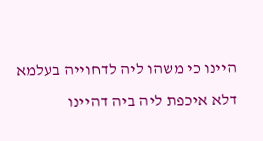היינו כי משהו ליה לדחוייה בעלמא דלא איכפת ליה ביה דהיינו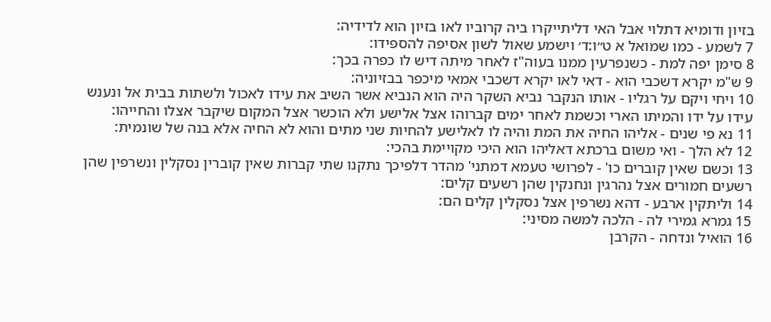בזיון ודומיא דתלוי אבל האי דליתייקרו ביה קרוביו לאו בזיון הוא לדידיה:
7 לשמע - כמו שמואל א ט״ו:ד׳ וישמע שאול לשון אסיפה להספידו:
8 סימן יפה למת - כשנפרעין ממנו בעוה"ז לאחר מיתה דיש לו כפרה בכך:
9 ש"מ יקרא דשכבי הוא - דאי לאו יקרא דשכבי אמאי מיכפר בבזיוניה:
10 ויחי ויקם על רגליו - אותו הנקבר נביא השקר היה הוא הנביא אשר השיב את עידו לאכול ולשתות בבית אל ונענש עידו על ידו והמיתו הארי וכשמת לאחר ימים קברוהו אצל אלישע ולא הוכשר אצל המקום שיקבר אצלו והחייהו:
11 נא פי שנים - אליהו החיה את המת והיה לו לאלישע להחיות שני מתים והוא לא החיה אלא בנה של שונמית:
12 לא הלך - ואי משום ברכתא דאליהו הוא היכי מקויימת בהכי:
13 וכשם שאין קוברים כו' - לפרושי טעמא דמתני' מהדר דלפיכך נתקנו שתי קברות שאין קוברין נסקלין ונשרפין שהן רשעים חמורים אצל נהרגין ונחנקין שהן רשעים קלים:
14 וליתקין ארבע - דהא נשרפין אצל נסקלין קלים הם:
15 גמרא גמירי לה - הלכה למשה מסיני:
16 הואיל ונדחה - הקרבן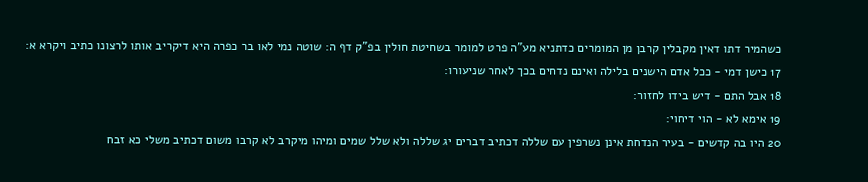כשהמיר דתו דאין מקבלין קרבן מן המומרים כדתניא מע"ה פרט למומר בשחיטת חולין בפ"ק דף ה: שוטה נמי לאו בר כפרה היא דיקריב אותו לרצונו כתיב ויקרא א:
17 כישן דמי - ככל אדם הישנים בלילה ואינם נדחים בכך לאחר שניעורו:
18 אבל התם - דיש בידו לחזור:
19 אימא לא - הוי דיחוי:
20 היו בה קדשים - בעיר הנדחת אינן נשרפין עם שללה דכתיב דברים יג שללה ולא שלל שמים ומיהו מיקרב לא קרבו משום דכתיב משלי כא זבח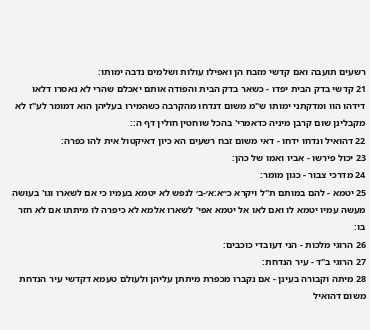רשעים תועבה ואם קדשי מזבח הן ואפילו עולות ושלמים נדבה ימותו:
21 קדשי בדק הבית יפדו - כשאר בדק הבית והפודה אותם יאכלם שהרי לא נאסרו דלאו דידהו הוו ומדקתני ימותו ש"מ משום דנדחו מהקרבה כשהמירו בעליהן הוא דמומר לע"ז לא מקבלינן שום קרבן מיניה כדאמרי' בהכל שוחטין חולין דף ה::
22 דהואיל ונדחו ידחו - דאי משום זבח רשעים הא כיון דאיקטול אית להו כפרה:
23 יכול פירשו - אביו ואמו של כהן:
24 מדרכי צבור - כגון מומר:
25 יטמא - להם במותם ת"ל ויקרא כ״א:א׳-ב׳ לנפש לא יטמא בעמיו כי אם לשארו וגו' בעושה מעשה עמיו יטמא לו ואם לאו אל יטמא אפי' לשארו אלמא לא כיפרה לו מיתתו אם לא חזר בו:
26 הרוגי מלכות - הני דעובדי כוכבים:
27 הרוגי ב"ד - עיר הנדחת:
28 מיתה וקבורה בעינן - אם נקברו מכפרת מיתתן עליהן ולעולם טעמא דקדשי עיר הנדחת משום דהואיל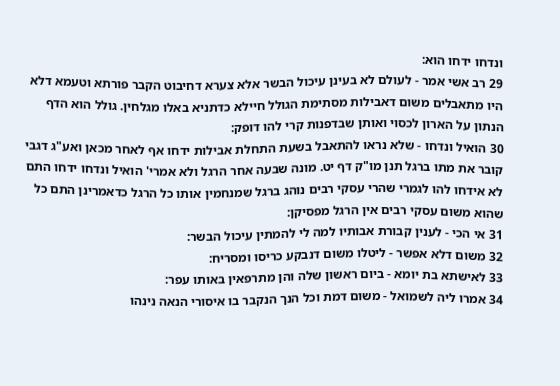ונדחו ידחו הוא:
29 רב אשי אמר - לעולם לא בעינן עיכול הבשר אלא צערא דחיבוט הקבר פורתא וטעמא דלא היו מתאבלים משום דאבילות מסתימת הגולל חיילא כדתניא באלו מגלחין. גולל הוא הדף הנתון על הארון לכסוי ואותן שבדפנות קרי להו דופק:
30 הואיל ונדחו - שלא נראו להתאבל בשעת התחלת אבילות ידחו אף לאחר מכאן ואע"ג דגבי קובר את מתו ברגל תנן מו"ק דף יט. מונה שבעה אחר הרגל ולא אמרי' הואיל ונדחו ידחו התם לא אידחו להו לגמרי שהרי עסקי רבים נוהג ברגל שמנחמין אותו כל הרגל כדאמרינן התם כל שהוא משום עסקי רבים אין הרגל מפסיקן:
31 אי הכי - לענין קבורת אבותיו למה לי להמתין עיכול הבשר:
32 משום דלא אפשר - ליטלו משום דנבקע כריסו ומסריח:
33 לאישתא בת יומא - ביום ראשון שלה והן מתרפאין באותו עפר:
34 אמרו ליה לשמואל - משום דמת וכל הנך הנקבר בו איסורי הנאה נינהו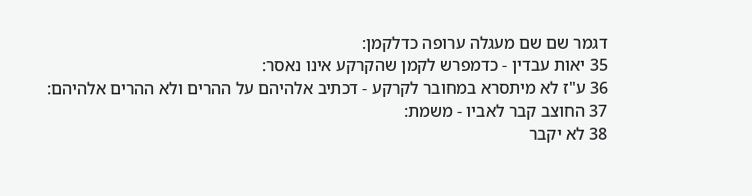דגמר שם שם מעגלה ערופה כדלקמן:
35 יאות עבדין - כדמפרש לקמן שהקרקע אינו נאסר:
36 ע"ז לא מיתסרא במחובר לקרקע - דכתיב אלהיהם על ההרים ולא ההרים אלהיהם:
37 החוצב קבר לאביו - משמת:
38 לא יקבר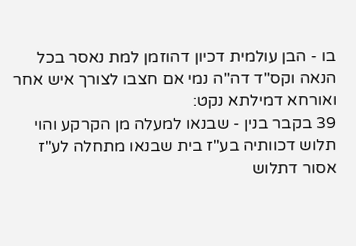בו - הבן עולמית דכיון דהוזמן למת נאסר בכל הנאה וקס"ד דה"ה נמי אם חצבו לצורך איש אחר ואורחא דמילתא נקט:
39 בקבר בנין - שבנאו למעלה מן הקרקע והוי תלוש דכוותיה בע"ז בית שבנאו מתחלה לע"ז אסור דתלוש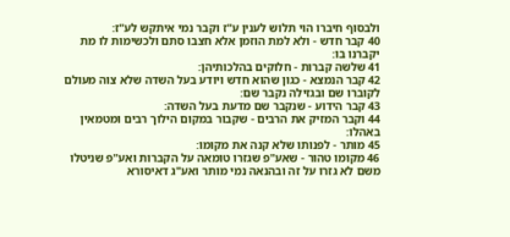ולבסוף חיברו הוי תלוש לענין ע"ז וקבר נמי איתקש לע"ז:
40 קבר חדש - ולא למת הוזמן אלא חצבו סתם ולכשימות לו מת יקברנו בו:
41 שלשה קברות - חלוקים בהלכותיהן:
42 קבר הנמצא - כגון שהוא חדש ויודע בעל השדה שלא צוה מעולם לקוברו שם ובגזילה נקבר שם:
43 קבר הידוע - שנקבר שם מדעת בעל השדה:
44 וקבר המזיק את הרבים - שקבור במקום הילוך רבים ומטמאין באהלו:
45 מותר - לפנותו שלא קנה את מקומו:
46 מקומו טהור - שאע"פ שגזרו טומאה על הקברות ואע"פ שניטלו משם לא גזרו על זה ובהנאה נמי מותר ואע"ג דאיסורא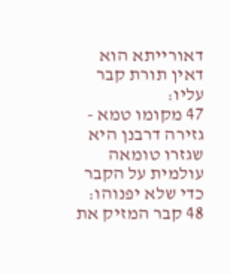דאורייתא הוא דאין תורת קבר עליו:
47 מקומו טמא - גזירה דרבנן היא שגזרו טומאה עולמית על הקבר כדי שלא יפנוהו:
48 קבר המזיק את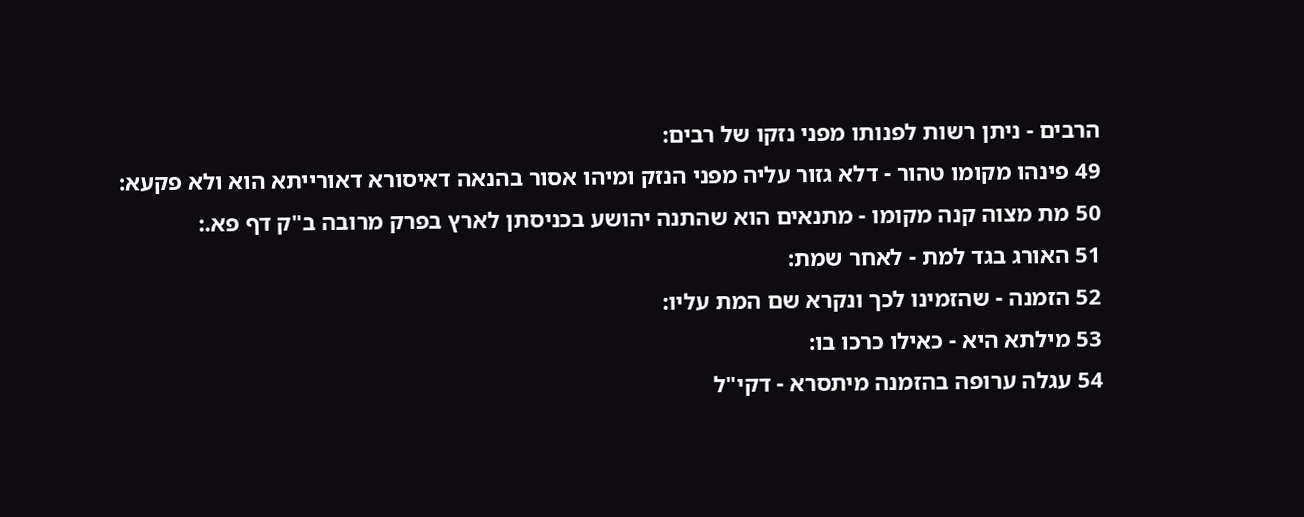הרבים - ניתן רשות לפנותו מפני נזקו של רבים:
49 פינהו מקומו טהור - דלא גזור עליה מפני הנזק ומיהו אסור בהנאה דאיסורא דאורייתא הוא ולא פקעא:
50 מת מצוה קנה מקומו - מתנאים הוא שהתנה יהושע בכניסתן לארץ בפרק מרובה ב"ק דף פא.:
51 האורג בגד למת - לאחר שמת:
52 הזמנה - שהזמינו לכך ונקרא שם המת עליו:
53 מילתא היא - כאילו כרכו בו:
54 עגלה ערופה בהזמנה מיתסרא - דקי"ל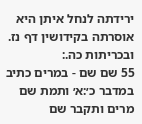ירידתה לנחל איתן היא אוסרתה בקידושין דף נז. ובכריתות כה.:
55 שם שם - במרים כתיב במדבר כ׳:א׳ ותמת שם מרים ותקבר שם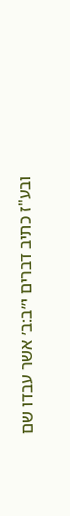ובע"ז כתיב דברים י״ב:ב׳ אשר עבדו שם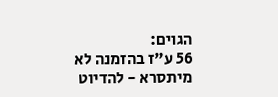הגוים:
56 ע"ז בהזמנה לא מיתסרא - להדיוט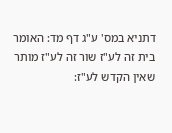דתניא במס' ע"ג דף מד: האומר בית זה לע"ז שור זה לע"ז מותר שאין הקדש לע"ז: